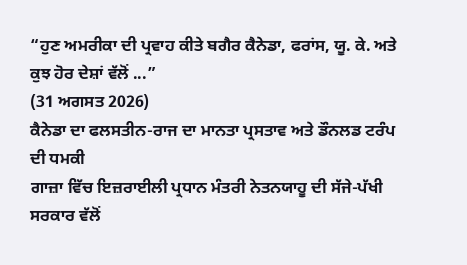“ਹੁਣ ਅਮਰੀਕਾ ਦੀ ਪ੍ਰਵਾਹ ਕੀਤੇ ਬਗੈਰ ਕੈਨੇਡਾ, ਫਰਾਂਸ, ਯੂ. ਕੇ. ਅਤੇ ਕੁਝ ਹੋਰ ਦੇਸ਼ਾਂ ਵੱਲੋਂ ...”
(31 ਅਗਸਤ 2026)
ਕੈਨੇਡਾ ਦਾ ਫਲਸਤੀਨ-ਰਾਜ ਦਾ ਮਾਨਤਾ ਪ੍ਰਸਤਾਵ ਅਤੇ ਡੌਨਲਡ ਟਰੰਪ ਦੀ ਧਮਕੀ
ਗਾਜ਼ਾ ਵਿੱਚ ਇਜ਼ਰਾਈਲੀ ਪ੍ਰਧਾਨ ਮੰਤਰੀ ਨੇਤਨਯਾਹੂ ਦੀ ਸੱਜੇ-ਪੱਖੀ ਸਰਕਾਰ ਵੱਲੋਂ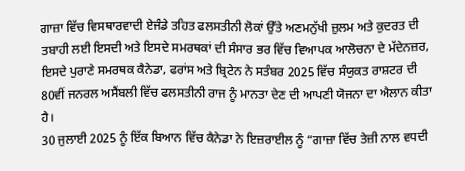ਗਾਜ਼ਾ ਵਿੱਚ ਵਿਸਥਾਰਵਾਦੀ ਏਜੰਡੇ ਤਹਿਤ ਫਲਸਤੀਨੀ ਲੋਕਾਂ ਉੱਤੇ ਅਣਮਨੁੱਖੀ ਜ਼ੁਲਮ ਅਤੇ ਕੁਦਰਤ ਦੀ ਤਬਾਹੀ ਲਈ ਇਸਦੀ ਅਤੇ ਇਸਦੇ ਸਮਰਥਕਾਂ ਦੀ ਸੰਸਾਰ ਭਰ ਵਿੱਚ ਵਿਆਪਕ ਆਲੋਚਨਾ ਦੇ ਮੱਦੇਨਜ਼ਰ, ਇਸਦੇ ਪੁਰਾਣੇ ਸਮਰਥਕ ਕੈਨੇਡਾ, ਫਰਾਂਸ ਅਤੇ ਬ੍ਰਿਟੇਨ ਨੇ ਸਤੰਬਰ 2025 ਵਿੱਚ ਸੰਯੁਕਤ ਰਾਸ਼ਟਰ ਦੀ 80ਵੀਂ ਜਨਰਲ ਅਸੈਂਬਲੀ ਵਿੱਚ ਫਲਸਤੀਨੀ ਰਾਜ ਨੂੰ ਮਾਨਤਾ ਦੇਣ ਦੀ ਆਪਣੀ ਯੋਜਨਾ ਦਾ ਐਲਾਨ ਕੀਤਾ ਹੈ।
30 ਜੁਲਾਈ 2025 ਨੂੰ ਇੱਕ ਬਿਆਨ ਵਿੱਚ ਕੈਨੇਡਾ ਨੇ ਇਜ਼ਰਾਈਲ ਨੂੰ “ਗਾਜ਼ਾ ਵਿੱਚ ਤੇਜ਼ੀ ਨਾਲ ਵਧਦੀ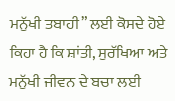ਮਨੁੱਖੀ ਤਬਾਹੀ” ਲਈ ਕੋਸਦੇ ਹੋਏ ਕਿਹਾ ਹੈ ਕਿ ਸ਼ਾਂਤੀ, ਸੁਰੱਖਿਆ ਅਤੇ ਮਨੁੱਖੀ ਜੀਵਨ ਦੇ ਬਚਾ ਲਈ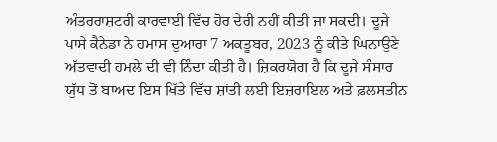ਅੰਤਰਰਾਸ਼ਟਰੀ ਕਾਰਵਾਈ ਵਿੱਚ ਹੋਰ ਦੇਰੀ ਨਹੀਂ ਕੀਤੀ ਜਾ ਸਕਦੀ। ਦੂਜੇ ਪਾਸੇ ਕੈਨੇਡਾ ਨੇ ਹਮਾਸ ਦੁਆਰਾ 7 ਅਕਤੂਬਰ, 2023 ਨੂੰ ਕੀਤੇ ਘਿਨਾਉਣੇ ਅੱਤਵਾਦੀ ਹਮਲੇ ਦੀ ਵੀ ਨਿੰਦਾ ਕੀਤੀ ਹੈ। ਜ਼ਿਕਰਯੋਗ ਹੈ ਕਿ ਦੂਜੇ ਸੰਸਾਰ ਯੁੱਧ ਤੋਂ ਬਾਅਦ ਇਸ ਖਿੱਤੇ ਵਿੱਚ ਸ਼ਾਂਤੀ ਲਈ ਇਜ਼ਰਾਇਲ ਅਤੇ ਫ਼ਲਸਤੀਨ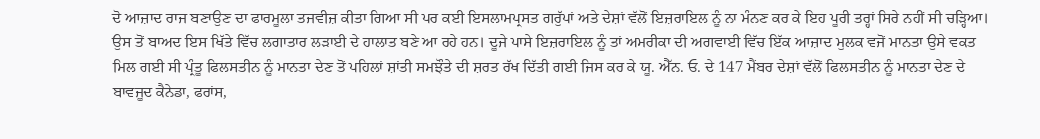ਦੋ ਆਜ਼ਾਦ ਰਾਜ ਬਣਾਉਣ ਦਾ ਫਾਰਮੂਲਾ ਤਜਵੀਜ਼ ਕੀਤਾ ਗਿਆ ਸੀ ਪਰ ਕਈ ਇਸਲਾਮਪ੍ਰਸਤ ਗਰੁੱਪਾਂ ਅਤੇ ਦੇਸ਼ਾਂ ਵੱਲੋਂ ਇਜ਼ਰਾਇਲ ਨੂੰ ਨਾ ਮੰਨਣ ਕਰ ਕੇ ਇਹ ਪੂਰੀ ਤਰ੍ਹਾਂ ਸਿਰੇ ਨਹੀਂ ਸੀ ਚੜ੍ਹਿਆ। ਉਸ ਤੋਂ ਬਾਅਦ ਇਸ ਖਿੱਤੇ ਵਿੱਚ ਲਗਾਤਾਰ ਲੜਾਈ ਦੇ ਹਾਲਾਤ ਬਣੇ ਆ ਰਹੇ ਹਨ। ਦੂਜੇ ਪਾਸੇ ਇਜ਼ਰਾਇਲ ਨੂੰ ਤਾਂ ਅਮਰੀਕਾ ਦੀ ਅਗਵਾਈ ਵਿੱਚ ਇੱਕ ਆਜ਼ਾਦ ਮੁਲਕ ਵਜੋਂ ਮਾਨਤਾ ਉਸੇ ਵਕਤ ਮਿਲ ਗਈ ਸੀ ਪ੍ਰੰਤੂ ਫਿਲਸਤੀਨ ਨੂੰ ਮਾਨਤਾ ਦੇਣ ਤੋਂ ਪਹਿਲਾਂ ਸ਼ਾਂਤੀ ਸਮਝੌਤੇ ਦੀ ਸ਼ਰਤ ਰੱਖ ਦਿੱਤੀ ਗਈ ਜਿਸ ਕਰ ਕੇ ਯੂ. ਐੱਨ. ਓ. ਦੇ 147 ਮੈਂਬਰ ਦੇਸ਼ਾਂ ਵੱਲੋਂ ਫਿਲਸਤੀਨ ਨੂੰ ਮਾਨਤਾ ਦੇਣ ਦੇ ਬਾਵਜੂਦ ਕੈਨੇਡਾ, ਫਰਾਂਸ,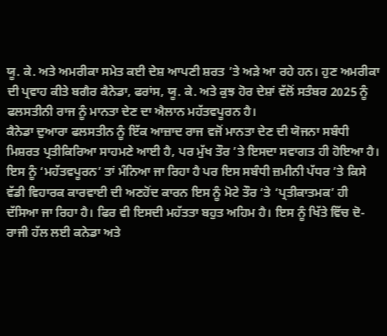ਯੂ. ਕੇ. ਅਤੇ ਅਮਰੀਕਾ ਸਮੇਤ ਕਈ ਦੇਸ਼ ਆਪਣੀ ਸ਼ਰਤ ’ਤੇ ਅੜੇ ਆ ਰਹੇ ਹਨ। ਹੁਣ ਅਮਰੀਕਾ ਦੀ ਪ੍ਰਵਾਹ ਕੀਤੇ ਬਗੈਰ ਕੈਨੇਡਾ, ਫਰਾਂਸ, ਯੂ. ਕੇ. ਅਤੇ ਕੁਝ ਹੋਰ ਦੇਸ਼ਾਂ ਵੱਲੋਂ ਸਤੰਬਰ 2025 ਨੂੰ ਫਲਸਤੀਨੀ ਰਾਜ ਨੂੰ ਮਾਨਤਾ ਦੇਣ ਦਾ ਐਲਾਨ ਮਹੱਤਵਪੂਰਨ ਹੈ।
ਕੈਨੇਡਾ ਦੁਆਰਾ ਫਲਸਤੀਨ ਨੂੰ ਇੱਕ ਆਜ਼ਾਦ ਰਾਜ ਵਜੋਂ ਮਾਨਤਾ ਦੇਣ ਦੀ ਯੋਜਨਾ ਸਬੰਧੀ ਮਿਸ਼ਰਤ ਪ੍ਰਤੀਕਿਰਿਆ ਸਾਹਮਣੇ ਆਈ ਹੈ, ਪਰ ਮੁੱਖ ਤੌਰ ’ਤੇ ਇਸਦਾ ਸਵਾਗਤ ਹੀ ਹੋਇਆ ਹੈ। ਇਸ ਨੂੰ ‘ਮਹੱਤਵਪੂਰਨ’ ਤਾਂ ਮੰਨਿਆ ਜਾ ਰਿਹਾ ਹੈ ਪਰ ਇਸ ਸਬੰਧੀ ਜ਼ਮੀਨੀ ਪੱਧਰ ’ਤੇ ਕਿਸੇ ਵੱਡੀ ਵਿਹਾਰਕ ਕਾਰਵਾਈ ਦੀ ਅਣਹੋਂਦ ਕਾਰਨ ਇਸ ਨੂੰ ਮੋਟੇ ਤੌਰ ‘ਤੇ ‘ਪ੍ਰਤੀਕਾਤਮਕ’ ਹੀ ਦੱਸਿਆ ਜਾ ਰਿਹਾ ਹੈ। ਫਿਰ ਵੀ ਇਸਦੀ ਮਹੱਤਤਾ ਬਹੁਤ ਅਹਿਮ ਹੈ। ਇਸ ਨੂੰ ਖਿੱਤੇ ਵਿੱਚ ਦੋ-ਰਾਜੀ ਹੱਲ ਲਈ ਕਨੇਡਾ ਅਤੇ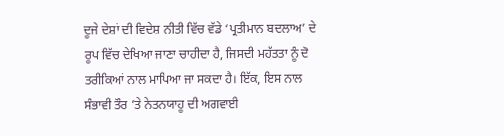ਦੂਜੇ ਦੇਸ਼ਾਂ ਦੀ ਵਿਦੇਸ਼ ਨੀਤੀ ਵਿੱਚ ਵੱਡੇ ‘ਪ੍ਰਤੀਮਾਨ ਬਦਲਾਅ’ ਦੇ ਰੂਪ ਵਿੱਚ ਦੇਖਿਆ ਜਾਣਾ ਚਾਹੀਦਾ ਹੈ, ਜਿਸਦੀ ਮਹੱਤਤਾ ਨੂੰ ਦੋ ਤਰੀਕਿਆਂ ਨਾਲ ਮਾਪਿਆ ਜਾ ਸਕਦਾ ਹੈ। ਇੱਕ, ਇਸ ਨਾਲ ਸੰਭਾਵੀ ਤੌਰ ’ਤੇ ਨੇਤਨਯਾਹੂ ਦੀ ਅਗਵਾਈ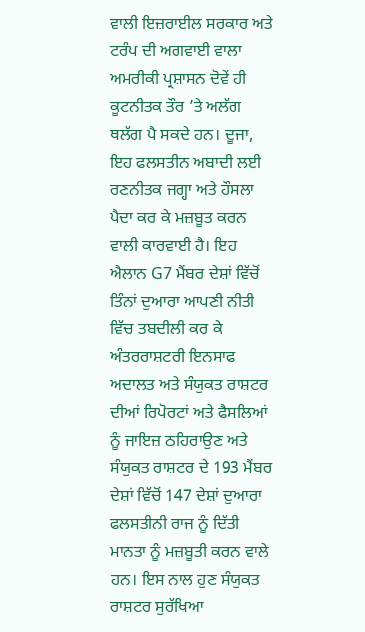ਵਾਲੀ ਇਜ਼ਰਾਈਲ ਸਰਕਾਰ ਅਤੇ ਟਰੰਪ ਦੀ ਅਗਵਾਈ ਵਾਲਾ ਅਮਰੀਕੀ ਪ੍ਰਸ਼ਾਸਨ ਦੋਵੇਂ ਹੀ ਕੂਟਨੀਤਕ ਤੌਰ ’ਤੇ ਅਲੱਗ ਥਲੱਗ ਪੈ ਸਕਦੇ ਹਨ। ਦੂਜਾ, ਇਹ ਫਲਸਤੀਨ ਅਬਾਦੀ ਲਈ ਰਣਨੀਤਕ ਜਗ੍ਹਾ ਅਤੇ ਹੌਸਲਾ ਪੈਦਾ ਕਰ ਕੇ ਮਜ਼ਬੂਤ ਕਰਨ ਵਾਲੀ ਕਾਰਵਾਈ ਹੈ। ਇਹ ਐਲਾਨ G7 ਮੈਂਬਰ ਦੇਸ਼ਾਂ ਵਿੱਚੋਂ ਤਿੰਨਾਂ ਦੁਆਰਾ ਆਪਣੀ ਨੀਤੀ ਵਿੱਚ ਤਬਦੀਲੀ ਕਰ ਕੇ ਅੰਤਰਰਾਸ਼ਟਰੀ ਇਨਸਾਫ ਅਦਾਲਤ ਅਤੇ ਸੰਯੁਕਤ ਰਾਸ਼ਟਰ ਦੀਆਂ ਰਿਪੋਰਟਾਂ ਅਤੇ ਫੈਸਲਿਆਂ ਨੂੰ ਜਾਇਜ਼ ਠਹਿਰਾਉਣ ਅਤੇ ਸੰਯੁਕਤ ਰਾਸ਼ਟਰ ਦੇ 193 ਮੈਂਬਰ ਦੇਸ਼ਾਂ ਵਿੱਚੋਂ 147 ਦੇਸ਼ਾਂ ਦੁਆਰਾ ਫਲਸਤੀਨੀ ਰਾਜ ਨੂੰ ਦਿੱਤੀ ਮਾਨਤਾ ਨੂੰ ਮਜ਼ਬੂਤੀ ਕਰਨ ਵਾਲੇ ਹਨ। ਇਸ ਨਾਲ ਹੁਣ ਸੰਯੁਕਤ ਰਾਸ਼ਟਰ ਸੁਰੱਖਿਆ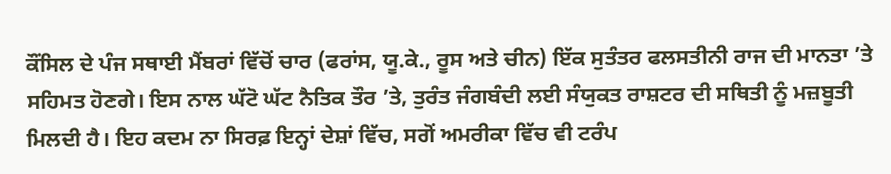ਕੌਂਸਿਲ ਦੇ ਪੰਜ ਸਥਾਈ ਮੈਂਬਰਾਂ ਵਿੱਚੋਂ ਚਾਰ (ਫਰਾਂਸ, ਯੂ.ਕੇ., ਰੂਸ ਅਤੇ ਚੀਨ) ਇੱਕ ਸੁਤੰਤਰ ਫਲਸਤੀਨੀ ਰਾਜ ਦੀ ਮਾਨਤਾ ’ਤੇ ਸਹਿਮਤ ਹੋਣਗੇ। ਇਸ ਨਾਲ ਘੱਟੋ ਘੱਟ ਨੈਤਿਕ ਤੌਰ ’ਤੇ, ਤੁਰੰਤ ਜੰਗਬੰਦੀ ਲਈ ਸੰਯੁਕਤ ਰਾਸ਼ਟਰ ਦੀ ਸਥਿਤੀ ਨੂੰ ਮਜ਼ਬੂਤੀ ਮਿਲਦੀ ਹੈ। ਇਹ ਕਦਮ ਨਾ ਸਿਰਫ਼ ਇਨ੍ਹਾਂ ਦੇਸ਼ਾਂ ਵਿੱਚ, ਸਗੋਂ ਅਮਰੀਕਾ ਵਿੱਚ ਵੀ ਟਰੰਪ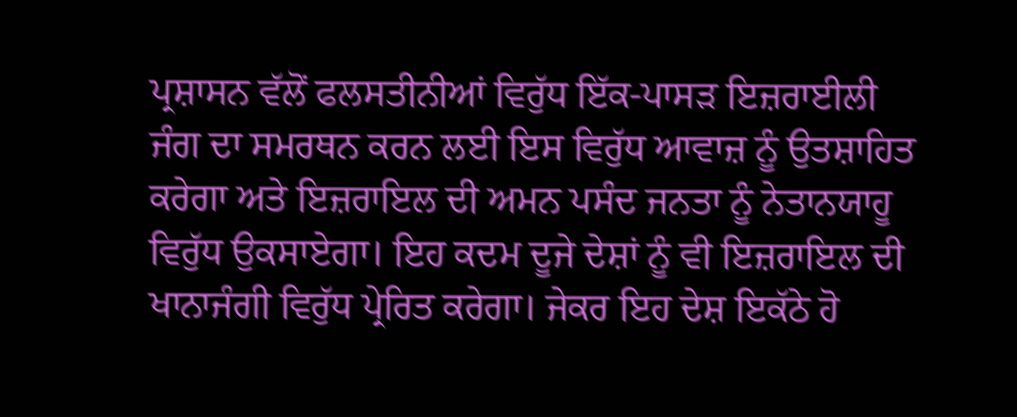ਪ੍ਰਸ਼ਾਸਨ ਵੱਲੋਂ ਫਲਸਤੀਨੀਆਂ ਵਿਰੁੱਧ ਇੱਕ-ਪਾਸੜ ਇਜ਼ਰਾਈਲੀ ਜੰਗ ਦਾ ਸਮਰਥਨ ਕਰਨ ਲਈ ਇਸ ਵਿਰੁੱਧ ਆਵਾਜ਼ ਨੂੰ ਉਤਸ਼ਾਹਿਤ ਕਰੇਗਾ ਅਤੇ ਇਜ਼ਰਾਇਲ ਦੀ ਅਮਨ ਪਸੰਦ ਜਨਤਾ ਨੂੰ ਨੇਤਾਨਯਾਹੂ ਵਿਰੁੱਧ ਉਕਸਾਏਗਾ। ਇਹ ਕਦਮ ਦੂਜੇ ਦੇਸ਼ਾਂ ਨੂੰ ਵੀ ਇਜ਼ਰਾਇਲ ਦੀ ਖਾਨਾਜੰਗੀ ਵਿਰੁੱਧ ਪ੍ਰੇਰਿਤ ਕਰੇਗਾ। ਜੇਕਰ ਇਹ ਦੇਸ਼ ਇਕੱਠੇ ਹੋ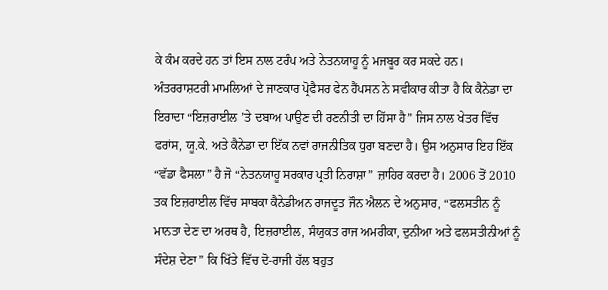ਕੇ ਕੰਮ ਕਰਦੇ ਹਨ ਤਾਂ ਇਸ ਨਾਲ ਟਰੰਪ ਅਤੇ ਨੇਤਨਯਾਹੂ ਨੂੰ ਮਜਬੂਰ ਕਰ ਸਕਦੇ ਹਨ।
ਅੰਤਰਰਾਸ਼ਟਰੀ ਮਾਮਲਿਆਂ ਦੇ ਜਾਣਕਾਰ ਪ੍ਰੋਫੈਸਰ ਫੇਨ ਹੈਂਪਸਨ ਨੇ ਸਵੀਕਾਰ ਕੀਤਾ ਹੈ ਕਿ ਕੈਨੇਡਾ ਦਾ ਇਰਾਦਾ “ਇਜ਼ਰਾਈਲ ’ਤੇ ਦਬਾਅ ਪਾਉਣ ਦੀ ਰਣਨੀਤੀ ਦਾ ਹਿੱਸਾ ਹੈ” ਜਿਸ ਨਾਲ ਖੇਤਰ ਵਿੱਚ ਫਰਾਂਸ, ਯੂ.ਕੇ. ਅਤੇ ਕੈਨੇਡਾ ਦਾ ਇੱਕ ਨਵਾਂ ਰਾਜਨੀਤਿਕ ਧੁਰਾ ਬਣਦਾ ਹੈ। ਉਸ ਅਨੁਸਾਰ ਇਹ ਇੱਕ “ਵੱਡਾ ਫੈਸਲਾ” ਹੈ ਜੋ “ਨੇਤਨਯਾਹੂ ਸਰਕਾਰ ਪ੍ਰਤੀ ਨਿਰਾਸ਼ਾ” ਜ਼ਾਹਿਰ ਕਰਦਾ ਹੈ। 2006 ਤੋਂ 2010 ਤਕ ਇਜ਼ਰਾਈਲ ਵਿੱਚ ਸਾਬਕਾ ਕੈਨੇਡੀਅਨ ਰਾਜਦੂਤ ਜੌਨ ਐਲਨ ਦੇ ਅਨੁਸਾਰ, “ਫਲਸਤੀਨ ਨੂੰ ਮਾਨਤਾ ਦੇਣ ਦਾ ਅਰਥ ਹੈ, ਇਜ਼ਰਾਈਲ, ਸੰਯੁਕਤ ਰਾਜ ਅਮਰੀਕਾ, ਦੁਨੀਆ ਅਤੇ ਫਲਸਤੀਨੀਆਂ ਨੂੰ ਸੰਦੇਸ਼ ਦੇਣਾ” ਕਿ ਖਿੱਤੇ ਵਿੱਚ ਦੋ-ਰਾਜੀ ਹੱਲ ਬਹੁਤ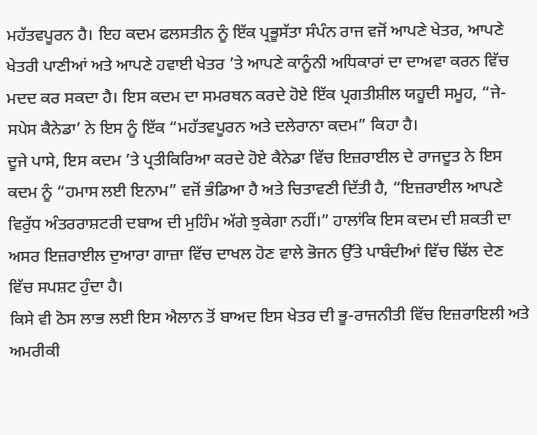ਮਹੱਤਵਪੂਰਨ ਹੈ। ਇਹ ਕਦਮ ਫਲਸਤੀਨ ਨੂੰ ਇੱਕ ਪ੍ਰਭੂਸੱਤਾ ਸੰਪੰਨ ਰਾਜ ਵਜੋਂ ਆਪਣੇ ਖੇਤਰ, ਆਪਣੇ ਖੇਤਰੀ ਪਾਣੀਆਂ ਅਤੇ ਆਪਣੇ ਹਵਾਈ ਖੇਤਰ ’ਤੇ ਆਪਣੇ ਕਾਨੂੰਨੀ ਅਧਿਕਾਰਾਂ ਦਾ ਦਾਅਵਾ ਕਰਨ ਵਿੱਚ ਮਦਦ ਕਰ ਸਕਦਾ ਹੈ। ਇਸ ਕਦਮ ਦਾ ਸਮਰਥਨ ਕਰਦੇ ਹੋਏ ਇੱਕ ਪ੍ਰਗਤੀਸ਼ੀਲ ਯਹੂਦੀ ਸਮੂਹ, “ਜੇ-ਸਪੇਸ ਕੈਨੇਡਾ’ ਨੇ ਇਸ ਨੂੰ ਇੱਕ “ਮਹੱਤਵਪੂਰਨ ਅਤੇ ਦਲੇਰਾਨਾ ਕਦਮ” ਕਿਹਾ ਹੈ।
ਦੂਜੇ ਪਾਸੇ, ਇਸ ਕਦਮ ’ਤੇ ਪ੍ਰਤੀਕਿਰਿਆ ਕਰਦੇ ਹੋਏ ਕੈਨੇਡਾ ਵਿੱਚ ਇਜ਼ਰਾਈਲ ਦੇ ਰਾਜਦੂਤ ਨੇ ਇਸ ਕਦਮ ਨੂੰ “ਹਮਾਸ ਲਈ ਇਨਾਮ” ਵਜੋਂ ਭੰਡਿਆ ਹੈ ਅਤੇ ਚਿਤਾਵਣੀ ਦਿੱਤੀ ਹੈ, “ਇਜ਼ਰਾਈਲ ਆਪਣੇ ਵਿਰੁੱਧ ਅੰਤਰਰਾਸ਼ਟਰੀ ਦਬਾਅ ਦੀ ਮੁਹਿੰਮ ਅੱਗੇ ਝੁਕੇਗਾ ਨਹੀਂ।” ਹਾਲਾਂਕਿ ਇਸ ਕਦਮ ਦੀ ਸ਼ਕਤੀ ਦਾ ਅਸਰ ਇਜ਼ਰਾਈਲ ਦੁਆਰਾ ਗਾਜ਼ਾ ਵਿੱਚ ਦਾਖਲ ਹੋਣ ਵਾਲੇ ਭੋਜਨ ਉੱਤੇ ਪਾਬੰਦੀਆਂ ਵਿੱਚ ਢਿੱਲ ਦੇਣ ਵਿੱਚ ਸਪਸ਼ਟ ਹੁੰਦਾ ਹੈ।
ਕਿਸੇ ਵੀ ਠੋਸ ਲਾਭ ਲਈ ਇਸ ਐਲਾਨ ਤੋਂ ਬਾਅਦ ਇਸ ਖੇਤਰ ਦੀ ਭੂ-ਰਾਜਨੀਤੀ ਵਿੱਚ ਇਜ਼ਰਾਇਲੀ ਅਤੇ ਅਮਰੀਕੀ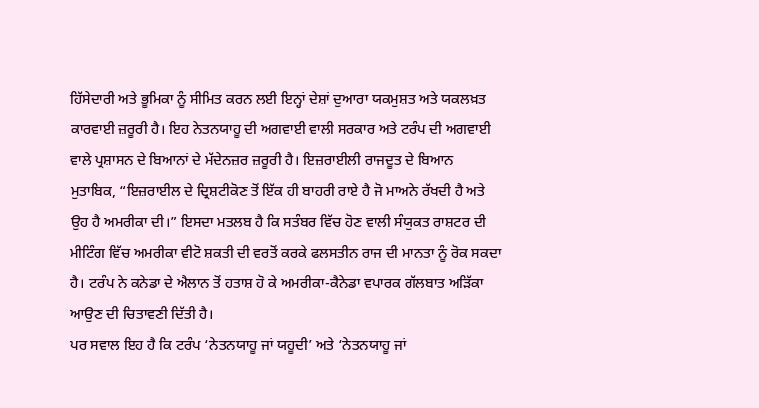ਹਿੱਸੇਦਾਰੀ ਅਤੇ ਭੂਮਿਕਾ ਨੂੰ ਸੀਮਿਤ ਕਰਨ ਲਈ ਇਨ੍ਹਾਂ ਦੇਸ਼ਾਂ ਦੁਆਰਾ ਯਕਮੁਸ਼ਤ ਅਤੇ ਯਕਲਖ਼ਤ ਕਾਰਵਾਈ ਜ਼ਰੂਰੀ ਹੈ। ਇਹ ਨੇਤਨਯਾਹੂ ਦੀ ਅਗਵਾਈ ਵਾਲੀ ਸਰਕਾਰ ਅਤੇ ਟਰੰਪ ਦੀ ਅਗਵਾਈ ਵਾਲੇ ਪ੍ਰਸ਼ਾਸਨ ਦੇ ਬਿਆਨਾਂ ਦੇ ਮੱਦੇਨਜ਼ਰ ਜ਼ਰੂਰੀ ਹੈ। ਇਜ਼ਰਾਈਲੀ ਰਾਜਦੂਤ ਦੇ ਬਿਆਨ ਮੁਤਾਬਿਕ, “ਇਜ਼ਰਾਈਲ ਦੇ ਦ੍ਰਿਸ਼ਟੀਕੋਣ ਤੋਂ ਇੱਕ ਹੀ ਬਾਹਰੀ ਰਾਏ ਹੈ ਜੋ ਮਾਅਨੇ ਰੱਖਦੀ ਹੈ ਅਤੇ ਉਹ ਹੈ ਅਮਰੀਕਾ ਦੀ।” ਇਸਦਾ ਮਤਲਬ ਹੈ ਕਿ ਸਤੰਬਰ ਵਿੱਚ ਹੋਣ ਵਾਲੀ ਸੰਯੁਕਤ ਰਾਸ਼ਟਰ ਦੀ ਮੀਟਿੰਗ ਵਿੱਚ ਅਮਰੀਕਾ ਵੀਟੋ ਸ਼ਕਤੀ ਦੀ ਵਰਤੋਂ ਕਰਕੇ ਫਲਸਤੀਨ ਰਾਜ ਦੀ ਮਾਨਤਾ ਨੂੰ ਰੋਕ ਸਕਦਾ ਹੈ। ਟਰੰਪ ਨੇ ਕਨੇਡਾ ਦੇ ਐਲਾਨ ਤੋਂ ਹਤਾਸ਼ ਹੋ ਕੇ ਅਮਰੀਕਾ-ਕੈਨੇਡਾ ਵਪਾਰਕ ਗੱਲਬਾਤ ਅੜਿੱਕਾ ਆਉਣ ਦੀ ਚਿਤਾਵਣੀ ਦਿੱਤੀ ਹੈ।
ਪਰ ਸਵਾਲ ਇਹ ਹੈ ਕਿ ਟਰੰਪ ‘ਨੇਤਨਯਾਹੂ ਜਾਂ ਯਹੂਦੀ’ ਅਤੇ ‘ਨੇਤਨਯਾਹੂ ਜਾਂ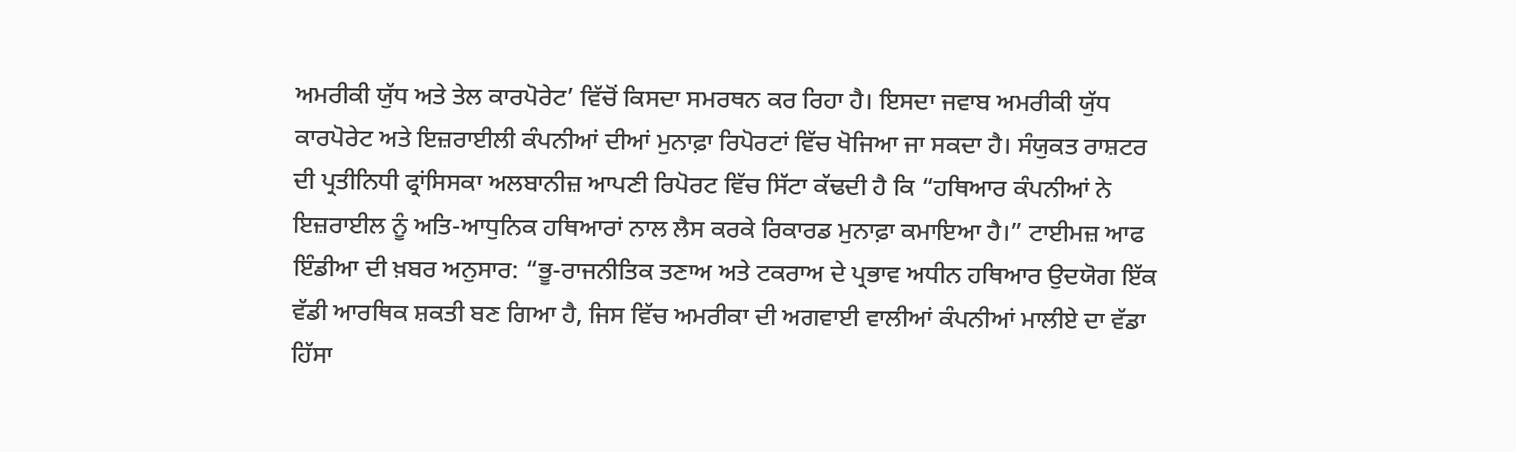ਅਮਰੀਕੀ ਯੁੱਧ ਅਤੇ ਤੇਲ ਕਾਰਪੋਰੇਟ’ ਵਿੱਚੋਂ ਕਿਸਦਾ ਸਮਰਥਨ ਕਰ ਰਿਹਾ ਹੈ। ਇਸਦਾ ਜਵਾਬ ਅਮਰੀਕੀ ਯੁੱਧ ਕਾਰਪੋਰੇਟ ਅਤੇ ਇਜ਼ਰਾਈਲੀ ਕੰਪਨੀਆਂ ਦੀਆਂ ਮੁਨਾਫ਼ਾ ਰਿਪੋਰਟਾਂ ਵਿੱਚ ਖੋਜਿਆ ਜਾ ਸਕਦਾ ਹੈ। ਸੰਯੁਕਤ ਰਾਸ਼ਟਰ ਦੀ ਪ੍ਰਤੀਨਿਧੀ ਫ੍ਰਾਂਸਿਸਕਾ ਅਲਬਾਨੀਜ਼ ਆਪਣੀ ਰਿਪੋਰਟ ਵਿੱਚ ਸਿੱਟਾ ਕੱਢਦੀ ਹੈ ਕਿ “ਹਥਿਆਰ ਕੰਪਨੀਆਂ ਨੇ ਇਜ਼ਰਾਈਲ ਨੂੰ ਅਤਿ-ਆਧੁਨਿਕ ਹਥਿਆਰਾਂ ਨਾਲ ਲੈਸ ਕਰਕੇ ਰਿਕਾਰਡ ਮੁਨਾਫ਼ਾ ਕਮਾਇਆ ਹੈ।” ਟਾਈਮਜ਼ ਆਫ ਇੰਡੀਆ ਦੀ ਖ਼ਬਰ ਅਨੁਸਾਰ: “ਭੂ-ਰਾਜਨੀਤਿਕ ਤਣਾਅ ਅਤੇ ਟਕਰਾਅ ਦੇ ਪ੍ਰਭਾਵ ਅਧੀਨ ਹਥਿਆਰ ਉਦਯੋਗ ਇੱਕ ਵੱਡੀ ਆਰਥਿਕ ਸ਼ਕਤੀ ਬਣ ਗਿਆ ਹੈ, ਜਿਸ ਵਿੱਚ ਅਮਰੀਕਾ ਦੀ ਅਗਵਾਈ ਵਾਲੀਆਂ ਕੰਪਨੀਆਂ ਮਾਲੀਏ ਦਾ ਵੱਡਾ ਹਿੱਸਾ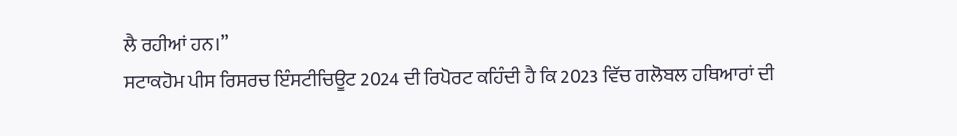ਲੈ ਰਹੀਆਂ ਹਨ।”
ਸਟਾਕਹੋਮ ਪੀਸ ਰਿਸਰਚ ਇੰਸਟੀਚਿਊਟ 2024 ਦੀ ਰਿਪੋਰਟ ਕਹਿੰਦੀ ਹੈ ਕਿ 2023 ਵਿੱਚ ਗਲੋਬਲ ਹਥਿਆਰਾਂ ਦੀ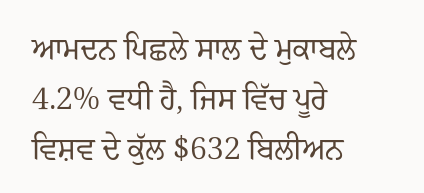ਆਮਦਨ ਪਿਛਲੇ ਸਾਲ ਦੇ ਮੁਕਾਬਲੇ 4.2% ਵਧੀ ਹੈ, ਜਿਸ ਵਿੱਚ ਪੂਰੇ ਵਿਸ਼ਵ ਦੇ ਕੁੱਲ $632 ਬਿਲੀਅਨ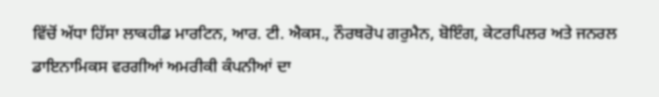ਵਿੱਚੋਂ ਅੱਧਾ ਹਿੱਸਾ ਲਾਕਹੀਡ ਮਾਰਟਿਨ, ਆਰ. ਟੀ. ਐਕਸ., ਨੌਰਥਰੋਪ ਗਰੁਮੈਨ, ਬੋਇੰਗ, ਕੇਟਰਪਿਲਰ ਅਤੇ ਜਨਰਲ ਡਾਇਨਾਮਿਕਸ ਵਰਗੀਆਂ ਅਮਰੀਕੀ ਕੰਪਨੀਆਂ ਦਾ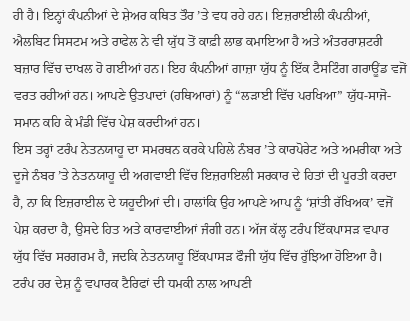ਹੀ ਹੈ। ਇਨ੍ਹਾਂ ਕੰਪਨੀਆਂ ਦੇ ਸ਼ੇਅਰ ਕਥਿਤ ਤੌਰ ’ਤੇ ਵਧ ਰਹੇ ਹਨ। ਇਜ਼ਰਾਈਲੀ ਕੰਪਨੀਆਂ, ਐਲਬਿਟ ਸਿਸਟਮ ਅਤੇ ਰਾਫੇਲ ਨੇ ਵੀ ਯੁੱਧ ਤੋਂ ਕਾਫ਼ੀ ਲਾਭ ਕਮਾਇਆ ਹੈ ਅਤੇ ਅੰਤਰਰਾਸ਼ਟਰੀ ਬਜ਼ਾਰ ਵਿੱਚ ਦਾਖਲ ਹੋ ਗਈਆਂ ਹਨ। ਇਹ ਕੰਪਨੀਆਂ ਗਾਜ਼ਾ ਯੁੱਧ ਨੂੰ ਇੱਕ ਟੈਸਟਿੰਗ ਗਰਾਊਂਡ ਵਜੋਂ ਵਰਤ ਰਹੀਆਂ ਹਨ। ਆਪਣੇ ਉਤਪਾਦਾਂ (ਹਥਿਆਰਾਂ) ਨੂੰ “ਲੜਾਈ ਵਿੱਚ ਪਰਖਿਆ” ਯੁੱਧ-ਸਾਜੋ-ਸਮਾਨ ਕਹਿ ਕੇ ਮੰਡੀ ਵਿੱਚ ਪੇਸ਼ ਕਰਦੀਆਂ ਹਨ।
ਇਸ ਤਰ੍ਹਾਂ ਟਰੰਪ ਨੇਤਨਯਾਹੂ ਦਾ ਸਮਰਥਨ ਕਰਕੇ ਪਹਿਲੇ ਨੰਬਰ ’ਤੇ ਕਾਰਪੋਰੇਟ ਅਤੇ ਅਮਰੀਕਾ ਅਤੇ ਦੂਜੇ ਨੰਬਰ ’ਤੇ ਨੇਤਨਯਾਹੂ ਦੀ ਅਗਵਾਈ ਵਿੱਚ ਇਜ਼ਰਾਇਲੀ ਸਰਕਾਰ ਦੇ ਹਿਤਾਂ ਦੀ ਪੂਰਤੀ ਕਰਦਾ ਹੈ, ਨਾ ਕਿ ਇਜ਼ਰਾਈਲ ਦੇ ਯਹੂਦੀਆਂ ਦੀ। ਹਾਲਾਂਕਿ ਉਹ ਆਪਣੇ ਆਪ ਨੂੰ ‘ਸ਼ਾਂਤੀ ਰੱਖਿਅਕ’ ਵਜੋਂ ਪੇਸ਼ ਕਰਦਾ ਹੈ, ਉਸਦੇ ਹਿਤ ਅਤੇ ਕਾਰਵਾਈਆਂ ਜੰਗੀ ਹਨ। ਅੱਜ ਕੱਲ੍ਹ ਟਰੰਪ ਇੱਕਪਾਸੜ ਵਪਾਰ ਯੁੱਧ ਵਿੱਚ ਸਰਗਰਮ ਹੈ, ਜਦਕਿ ਨੇਤਨਯਾਹੂ ਇੱਕਪਾਸੜ ਫੌਜੀ ਯੁੱਧ ਵਿੱਚ ਰੁੱਝਿਆ ਹੋਇਆ ਹੈ।
ਟਰੰਪ ਹਰ ਦੇਸ਼ ਨੂੰ ਵਪਾਰਕ ਟੈਰਿਫਾਂ ਦੀ ਧਮਕੀ ਨਾਲ ਆਪਣੀ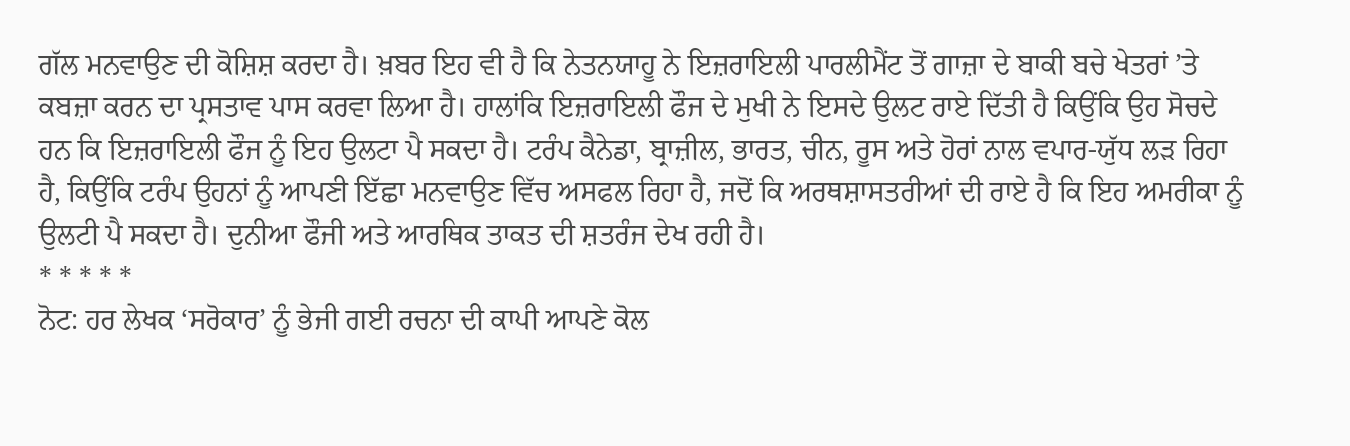ਗੱਲ ਮਨਵਾਉਣ ਦੀ ਕੋਸ਼ਿਸ਼ ਕਰਦਾ ਹੈ। ਖ਼ਬਰ ਇਹ ਵੀ ਹੈ ਕਿ ਨੇਤਨਯਾਹੂ ਨੇ ਇਜ਼ਰਾਇਲੀ ਪਾਰਲੀਮੈਂਟ ਤੋਂ ਗਾਜ਼ਾ ਦੇ ਬਾਕੀ ਬਚੇ ਖੇਤਰਾਂ ’ਤੇ ਕਬਜ਼ਾ ਕਰਨ ਦਾ ਪ੍ਰਸਤਾਵ ਪਾਸ ਕਰਵਾ ਲਿਆ ਹੈ। ਹਾਲਾਂਕਿ ਇਜ਼ਰਾਇਲੀ ਫੌਜ ਦੇ ਮੁਖੀ ਨੇ ਇਸਦੇ ਉਲਟ ਰਾਏ ਦਿੱਤੀ ਹੈ ਕਿਉਂਕਿ ਉਹ ਸੋਚਦੇ ਹਨ ਕਿ ਇਜ਼ਰਾਇਲੀ ਫੌਜ ਨੂੰ ਇਹ ਉਲਟਾ ਪੈ ਸਕਦਾ ਹੈ। ਟਰੰਪ ਕੈਨੇਡਾ, ਬ੍ਰਾਜ਼ੀਲ, ਭਾਰਤ, ਚੀਨ, ਰੂਸ ਅਤੇ ਹੋਰਾਂ ਨਾਲ ਵਪਾਰ-ਯੁੱਧ ਲੜ ਰਿਹਾ ਹੈ, ਕਿਉਂਕਿ ਟਰੰਪ ਉਹਨਾਂ ਨੂੰ ਆਪਣੀ ਇੱਛਾ ਮਨਵਾਉਣ ਵਿੱਚ ਅਸਫਲ ਰਿਹਾ ਹੈ, ਜਦੋਂ ਕਿ ਅਰਥਸ਼ਾਸਤਰੀਆਂ ਦੀ ਰਾਏ ਹੈ ਕਿ ਇਹ ਅਮਰੀਕਾ ਨੂੰ ਉਲਟੀ ਪੈ ਸਕਦਾ ਹੈ। ਦੁਨੀਆ ਫੌਜੀ ਅਤੇ ਆਰਥਿਕ ਤਾਕਤ ਦੀ ਸ਼ਤਰੰਜ ਦੇਖ ਰਹੀ ਹੈ।
* * * * *
ਨੋਟ: ਹਰ ਲੇਖਕ ‘ਸਰੋਕਾਰ’ ਨੂੰ ਭੇਜੀ ਗਈ ਰਚਨਾ ਦੀ ਕਾਪੀ ਆਪਣੇ ਕੋਲ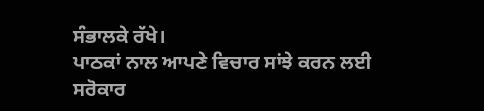ਸੰਭਾਲਕੇ ਰੱਖੇ।
ਪਾਠਕਾਂ ਨਾਲ ਆਪਣੇ ਵਿਚਾਰ ਸਾਂਝੇ ਕਰਨ ਲਈ ਸਰੋਕਾਰ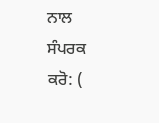ਨਾਲ ਸੰਪਰਕ ਕਰੋ: (